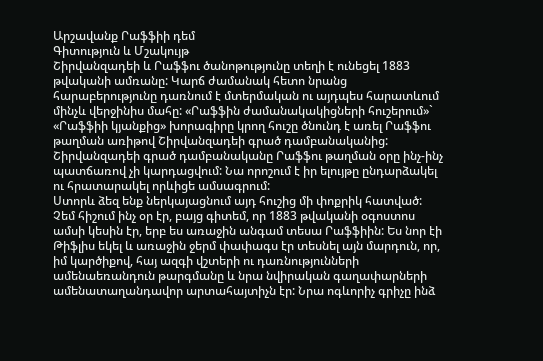Արշավանք Րաֆֆիի դեմ
Գիտություն և Մշակույթ
Շիրվանզադեի և Րաֆֆու ծանոթությունը տեղի է ունեցել 1883 թվականի ամռանը: Կարճ ժամանակ հետո նրանց հարաբերությունը դառնում է մտերմական ու այդպես հարատևում մինչև վերջինիս մահը: «Րաֆֆին ժամանակակիցների հուշերում»` «Րաֆֆիի կյանքից» խորագիրը կրող հուշը ծնունդ է առել Րաֆֆու թաղման առիթով Շիրվանզադեի գրած դամբանականից: Շիրվանզադեի գրած դամբանականը Րաֆֆու թաղման օրը ինչ-ինչ պատճառով չի կարդացվում: Նա որոշում է իր ելույթը ընդարձակել ու հրատարակել որևիցե ամսագրում:
Ստորև ձեզ ենք ներկայացնում այդ հուշից մի փոքրիկ հատված:
Չեմ հիշում ինչ օր էր, բայց գիտեմ, որ 1883 թվականի օգոստոս ամսի կեսին էր, երբ ես առաջին անգամ տեսա Րաֆֆիին: Ես նոր էի Թիֆլիս եկել և առաջին ջերմ փափագս էր տեսնել այն մարդուն, որ, իմ կարծիքով, հայ ազգի վշտերի ու դառնությունների ամենաեռանդուն թարգմանը և նրա նվիրական գաղափարների ամենատաղանդավոր արտահայտիչն էր: Նրա ոգևորիչ գրիչը ինձ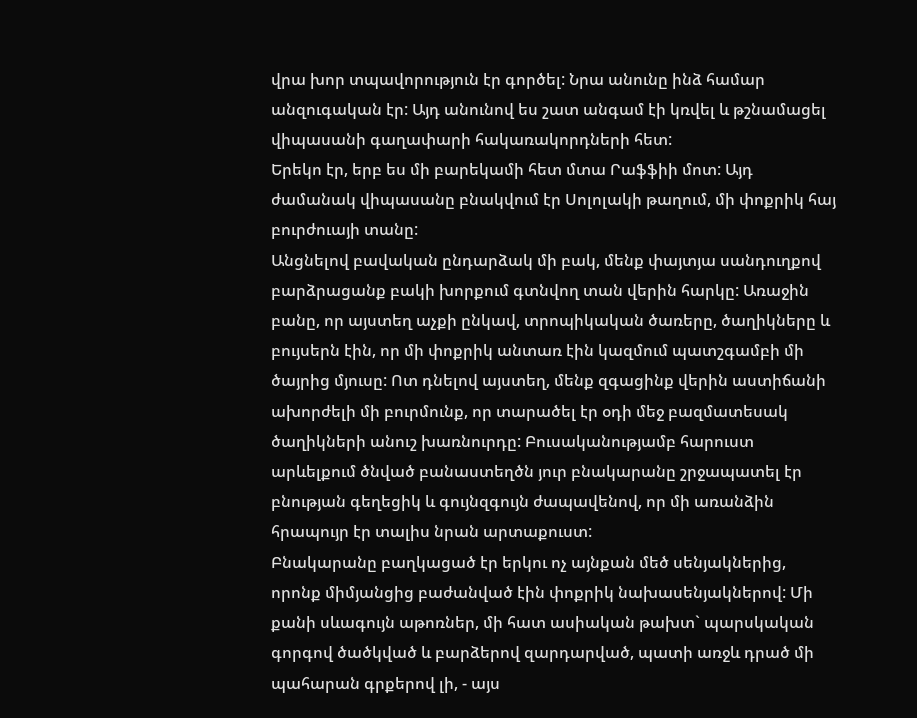վրա խոր տպավորություն էր գործել: Նրա անունը ինձ համար անզուգական էր: Այդ անունով ես շատ անգամ էի կռվել և թշնամացել վիպասանի գաղափարի հակառակորդների հետ:
Երեկո էր, երբ ես մի բարեկամի հետ մտա Րաֆֆիի մոտ: Այդ ժամանակ վիպասանը բնակվում էր Սոլոլակի թաղում, մի փոքրիկ հայ բուրժուայի տանը:
Անցնելով բավական ընդարձակ մի բակ, մենք փայտյա սանդուղքով բարձրացանք բակի խորքում գտնվող տան վերին հարկը: Առաջին բանը, որ այստեղ աչքի ընկավ, տրոպիկական ծառերը, ծաղիկները և բույսերն էին, որ մի փոքրիկ անտառ էին կազմում պատշգամբի մի ծայրից մյուսը: Ոտ դնելով այստեղ, մենք զգացինք վերին աստիճանի ախորժելի մի բուրմունք, որ տարածել էր օդի մեջ բազմատեսակ ծաղիկների անուշ խառնուրդը: Բուսականությամբ հարուստ արևելքում ծնված բանաստեղծն յուր բնակարանը շրջապատել էր բնության գեղեցիկ և գույնզգույն ժապավենով, որ մի առանձին հրապույր էր տալիս նրան արտաքուստ:
Բնակարանը բաղկացած էր երկու ոչ այնքան մեծ սենյակներից, որոնք միմյանցից բաժանված էին փոքրիկ նախասենյակներով: Մի քանի սևագույն աթոռներ, մի հատ ասիական թախտ` պարսկական գորգով ծածկված և բարձերով զարդարված, պատի առջև դրած մի պահարան գրքերով լի, - այս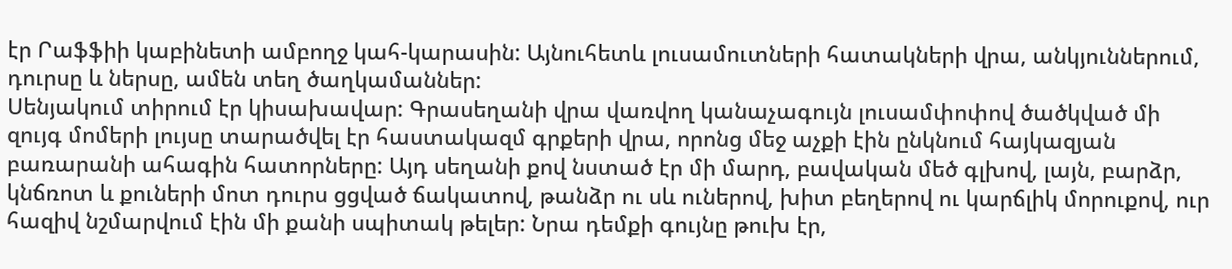էր Րաֆֆիի կաբինետի ամբողջ կահ-կարասին: Այնուհետև լուսամուտների հատակների վրա, անկյուններում, դուրսը և ներսը, ամեն տեղ ծաղկամաններ:
Սենյակում տիրում էր կիսախավար: Գրասեղանի վրա վառվող կանաչագույն լուսամփոփով ծածկված մի զույգ մոմերի լույսը տարածվել էր հաստակազմ գրքերի վրա, որոնց մեջ աչքի էին ընկնում հայկազյան բառարանի ահագին հատորները: Այդ սեղանի քով նստած էր մի մարդ, բավական մեծ գլխով, լայն, բարձր, կնճռոտ և քուների մոտ դուրս ցցված ճակատով, թանձր ու սև ուներով, խիտ բեղերով ու կարճլիկ մորուքով, ուր հազիվ նշմարվում էին մի քանի սպիտակ թելեր: Նրա դեմքի գույնը թուխ էր,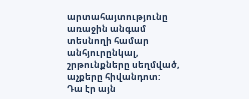արտահայտությունը առաջին անգամ տեսնողի համար անհյուրընկալ, շրթունքները սեղմված, աչքերը հիվանդոտ:
Դա էր այն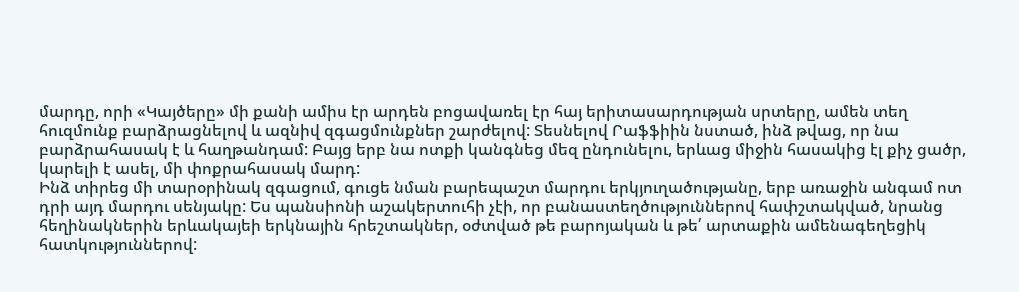մարդը, որի «Կայծերը» մի քանի ամիս էր արդեն բոցավառել էր հայ երիտասարդության սրտերը, ամեն տեղ հուզմունք բարձրացնելով և ազնիվ զգացմունքներ շարժելով: Տեսնելով Րաֆֆիին նստած, ինձ թվաց, որ նա բարձրահասակ է և հաղթանդամ: Բայց երբ նա ոտքի կանգնեց մեզ ընդունելու, երևաց միջին հասակից էլ քիչ ցածր, կարելի է ասել, մի փոքրահասակ մարդ:
Ինձ տիրեց մի տարօրինակ զգացում, գուցե նման բարեպաշտ մարդու երկյուղածությանը, երբ առաջին անգամ ոտ դրի այդ մարդու սենյակը: Ես պանսիոնի աշակերտուհի չէի, որ բանաստեղծություններով հափշտակված, նրանց հեղինակներին երևակայեի երկնային հրեշտակներ, օժտված թե բարոյական և թե՛ արտաքին ամենագեղեցիկ հատկություններով: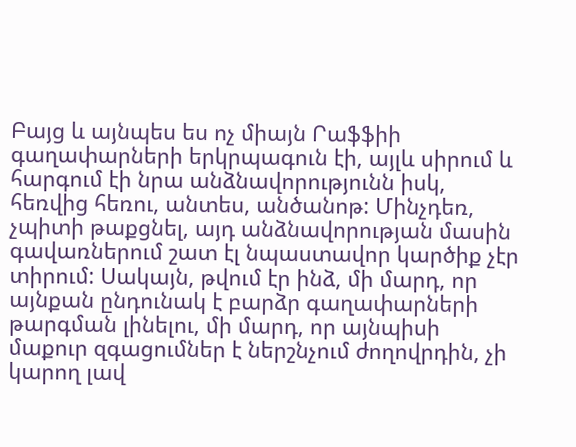Բայց և այնպես ես ոչ միայն Րաֆֆիի գաղափարների երկրպագուն էի, այլև սիրում և հարգում էի նրա անձնավորությունն իսկ, հեռվից հեռու, անտես, անծանոթ: Մինչդեռ, չպիտի թաքցնել, այդ անձնավորության մասին գավառներում շատ էլ նպաստավոր կարծիք չէր տիրում: Սակայն, թվում էր ինձ, մի մարդ, որ այնքան ընդունակ է բարձր գաղափարների թարգման լինելու, մի մարդ, որ այնպիսի մաքուր զգացումներ է ներշնչում ժողովրդին, չի կարող լավ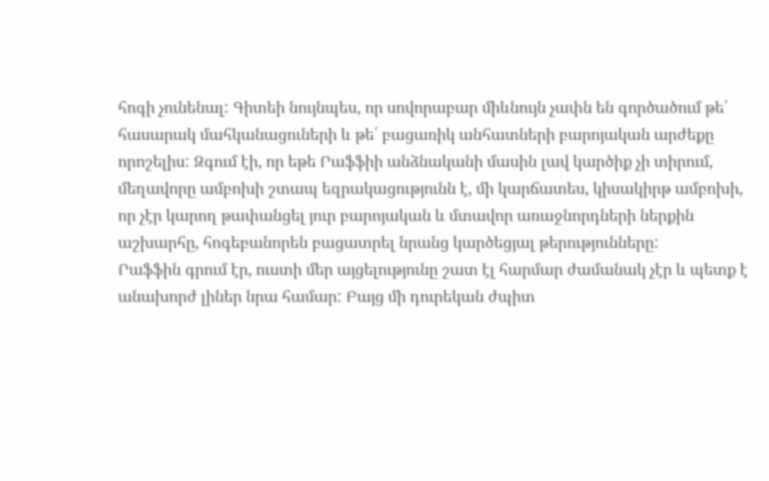հոգի չունենալ: Գիտեի նույնպես, որ սովորաբար միևնույն չափն են գործածում թե՛ հասարակ մահկանացուների և թե՛ բացառիկ անհատների բարոյական արժեքը որոշելիս: Զգում էի, որ եթե Րաֆֆիի անձնականի մասին լավ կարծիք չի տիրում, մեղավորը ամբոխի շտապ եզրակացությունն է, մի կարճատես, կիսակիրթ ամբոխի, որ չէր կարող թափանցել յուր բարոյական և մտավոր առաջնորդների ներքին աշխարհը, հոգեբանորեն բացատրել նրանց կարծեցյալ թերությունները:
Րաֆֆին գրում էր, ուստի մեր այցելությունը շատ էլ հարմար ժամանակ չէր և պետք է անախորժ լիներ նրա համար: Բայց մի դուրեկան ժպիտ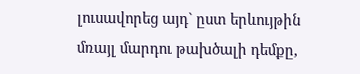լուսավորեց այդ` ըստ երևույթին մռայլ մարդու թախծալի դեմքը,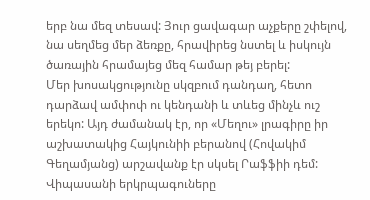երբ նա մեզ տեսավ: Յուր ցավագար աչքերը շփելով, նա սեղմեց մեր ձեռքը, հրավիրեց նստել և իսկույն ծառային հրամայեց մեզ համար թեյ բերել:
Մեր խոսակցությունը սկզբում դանդաղ, հետո դարձավ ամփոփ ու կենդանի և տևեց մինչև ուշ երեկո: Այդ ժամանակ էր, որ «Մեղու» լրագիրը իր աշխատակից Հայկունիի բերանով (Հովակիմ Գեղամյանց) արշավանք էր սկսել Րաֆֆիի դեմ: Վիպասանի երկրպագուները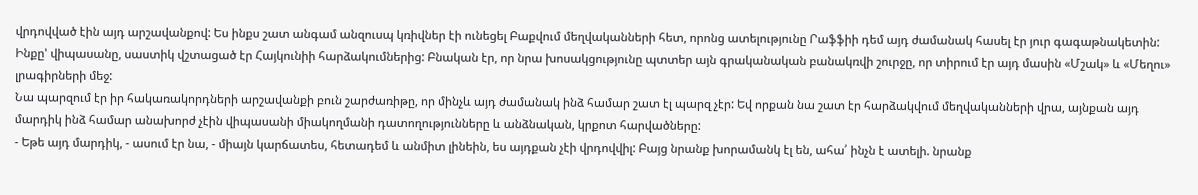վրդովված էին այդ արշավանքով: Ես ինքս շատ անգամ անզուսպ կռիվներ էի ունեցել Բաքվում մեղվականների հետ, որոնց ատելությունը Րաֆֆիի դեմ այդ ժամանակ հասել էր յուր գագաթնակետին: Ինքը' վիպասանը, սաստիկ վշտացած էր Հայկունիի հարձակումներից: Բնական էր, որ նրա խոսակցությունը պտտեր այն գրականական բանակռվի շուրջը, որ տիրում էր այդ մասին «Մշակ» և «Մեղու» լրագիրների մեջ:
Նա պարզում էր իր հակառակորդների արշավանքի բուն շարժառիթը, որ մինչև այդ ժամանակ ինձ համար շատ էլ պարզ չէր: Եվ որքան նա շատ էր հարձակվում մեղվականների վրա, այնքան այդ մարդիկ ինձ համար անախորժ չէին վիպասանի միակողմանի դատողությունները և անձնական, կրքոտ հարվածները:
- Եթե այդ մարդիկ, - ասում էր նա, - միայն կարճատես, հետադեմ և անմիտ լինեին, ես այդքան չէի վրդովվիլ: Բայց նրանք խորամանկ էլ են, ահա՛ ինչն է ատելի. նրանք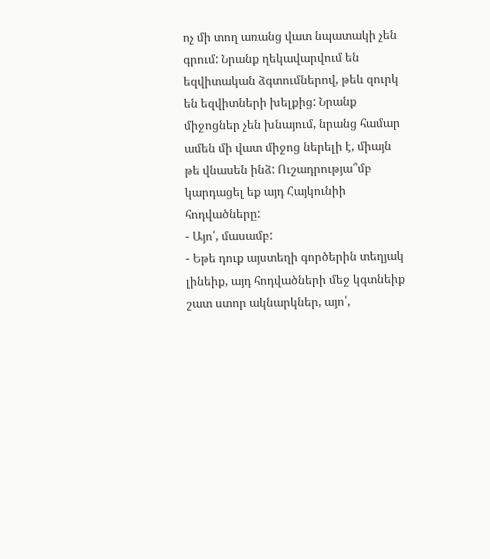ոչ մի տող առանց վատ նպատակի չեն գրում: Նրանք ղեկավարվում են եզվիտական ձգտումներով, թեև զուրկ են եզվիտների խելքից: Նրանք միջոցներ չեն խնայում, նրանց համար ամեն մի վատ միջոց ներելի է, միայն թե վնասեն ինձ: Ուշադրությա՞մբ կարդացել եք այդ Հայկունիի հոդվածները:
- Այո՛, մասամբ:
- Եթե դուք այստեղի գործերին տեղյակ լինեիք, այդ հոդվածների մեջ կգտնեիք շատ ստոր ակնարկներ, այո՛,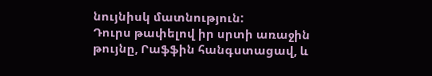նույնիսկ մատնություն:
Դուրս թափելով իր սրտի առաջին թույնը, Րաֆֆին հանգստացավ, և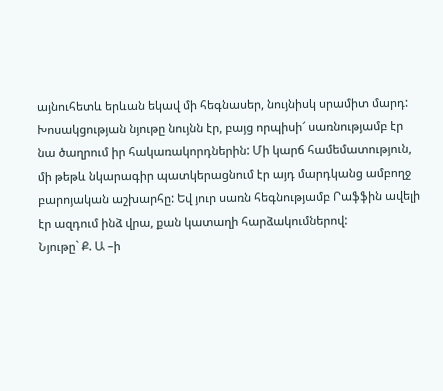այնուհետև երևան եկավ մի հեգնասեր, նույնիսկ սրամիտ մարդ: Խոսակցության նյութը նույնն էր, բայց որպիսի՜ սառնությամբ էր նա ծաղրում իր հակառակորդներին: Մի կարճ համեմատություն, մի թեթև նկարագիր պատկերացնում էր այդ մարդկանց ամբողջ բարոյական աշխարհը: Եվ յուր սառն հեգնությամբ Րաֆֆին ավելի էր ազդում ինձ վրա, քան կատաղի հարձակումներով:
Նյութը` Ք. Ա –ի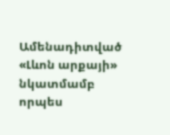Ամենադիտված
«Լևոն արքայի» նկատմամբ որպես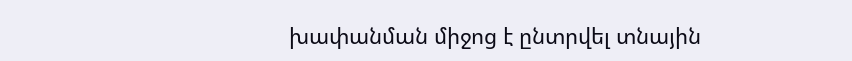խափանման միջոց է ընտրվել տնային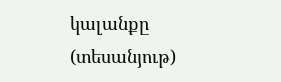կալանքը (տեսանյութ)